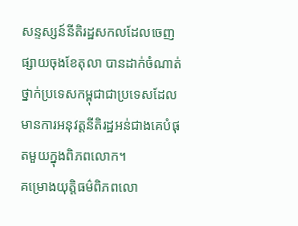សន្ទស្សន៍នីតិរដ្ឋសកលដែលចេញផ្សាយចុងខែតុលា បានដាក់ចំណាត់ថ្នាក់ប្រទេសកម្ពុជាជាប្រទេសដែលមានការអនុវត្តនីតិរដ្ឋអន់ជាងគេបំផុតមួយក្នុងពិភពលោក។
គម្រោងយុត្តិធម៌ពិភពលោ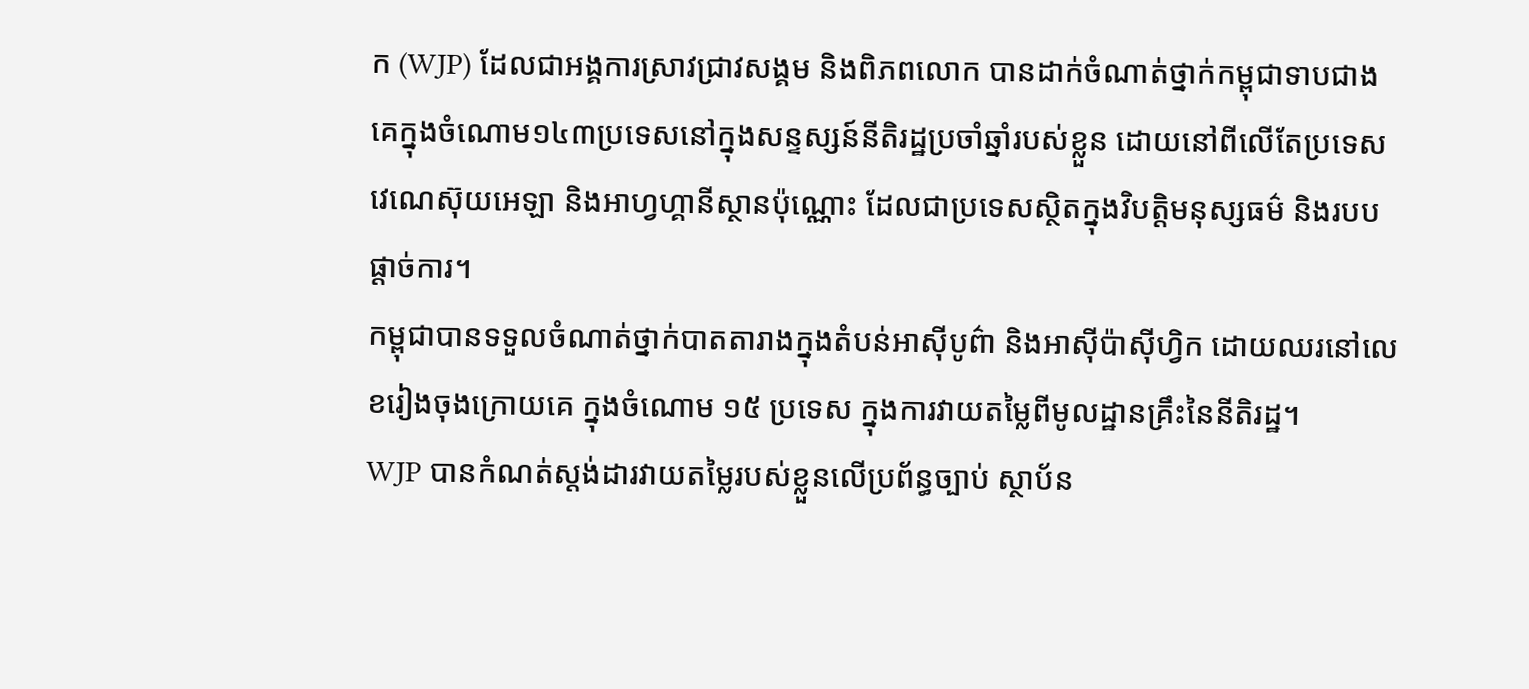ក (WJP) ដែលជាអង្គការស្រាវជ្រាវសង្គម និងពិភពលោក បានដាក់ចំណាត់ថ្នាក់កម្ពុជាទាបជាងគេក្នុងចំណោម១៤៣ប្រទេសនៅក្នុងសន្ទស្សន៍នីតិរដ្ឋប្រចាំឆ្នាំរបស់ខ្លួន ដោយនៅពីលើតែប្រទេសវេណេស៊ុយអេឡា និងអាហ្វហ្គានីស្ថានប៉ុណ្ណោះ ដែលជាប្រទេសស្ថិតក្នុងវិបត្តិមនុស្សធម៌ និងរបបផ្តាច់ការ។
កម្ពុជាបានទទួលចំណាត់ថ្នាក់បាតតារាងក្នុងតំបន់អាស៊ីបូព៌ា និងអាស៊ីប៉ាស៊ីហ្វិក ដោយឈរនៅលេខរៀងចុងក្រោយគេ ក្នុងចំណោម ១៥ ប្រទេស ក្នុងការវាយតម្លៃពីមូលដ្ឋានគ្រឹះនៃនីតិរដ្ឋ។
WJP បានកំណត់ស្តង់ដារវាយតម្លៃរបស់ខ្លួនលើប្រព័ន្ធច្បាប់ ស្ថាប័ន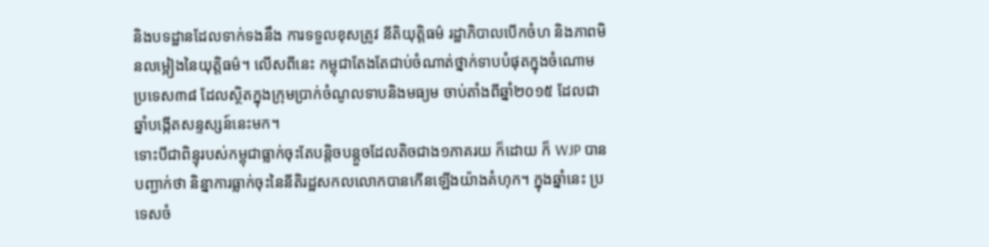និងបទដ្ឋានដែលទាក់ទងនឹង ការទទួលខុសត្រូវ នីតិយុត្តិធម៌ រដ្ឋាភិបាលបើកចំហ និងភាពមិនលម្អៀងនៃយុត្តិធម៌។ លើសពីនេះ កម្ពុជាតែងតែជាប់ចំណាត់ថ្នាក់ទាបបំផុតក្នុងចំណោមប្រទេស៣៨ ដែលស្ថិតក្នុងក្រុមប្រាក់ចំណូលទាបនិងមធ្យម ចាប់តាំងពីឆ្នាំ២០១៥ ដែលជាឆ្នាំបង្កើតសន្ទស្សន៍នេះមក។
ទោះបីជាពិន្ទុរបស់កម្ពុជាធ្លាក់ចុះតែបន្តិចបន្តួចដែលតិចជាង១ភាគរយ ក៏ដោយ ក៏ WJP បានបញ្ជាក់ថា និន្នាការធ្លាក់ចុះនៃនីតិរដ្ឋសកលលោកបានកើនឡើងយ៉ាងគំហុក។ ក្នុងឆ្នាំនេះ ប្រទេសចំ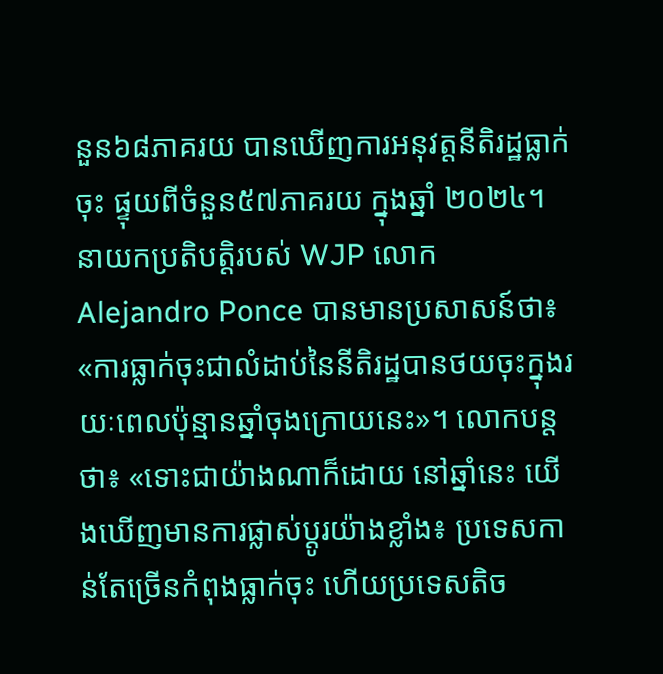នួន៦៨ភាគរយ បានឃើញការអនុវត្តនីតិរដ្ឋធ្លាក់ចុះ ផ្ទុយពីចំនួន៥៧ភាគរយ ក្នុងឆ្នាំ ២០២៤។
នាយកប្រតិបត្តិរបស់ WJP លោក Alejandro Ponce បានមានប្រសាសន៍ថា៖ «ការធ្លាក់ចុះជាលំដាប់នៃនីតិរដ្ឋបានថយចុះក្នុងរយៈពេលប៉ុន្មានឆ្នាំចុងក្រោយនេះ»។ លោកបន្តថា៖ «ទោះជាយ៉ាងណាក៏ដោយ នៅឆ្នាំនេះ យើងឃើញមានការផ្លាស់ប្តូរយ៉ាងខ្លាំង៖ ប្រទេសកាន់តែច្រើនកំពុងធ្លាក់ចុះ ហើយប្រទេសតិច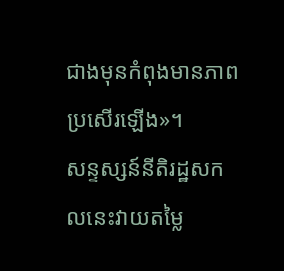ជាងមុនកំពុងមានភាពប្រសើរឡើង»។
សន្ទស្សន៍នីតិរដ្ឋសកលនេះវាយតម្លៃ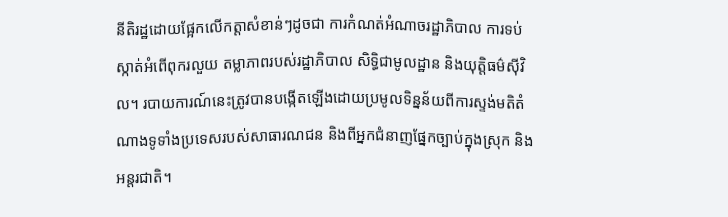នីតិរដ្ឋដោយផ្អែកលើកត្តាសំខាន់ៗដូចជា ការកំណត់អំណាចរដ្ឋាភិបាល ការទប់ស្កាត់អំពើពុករលួយ តម្លាភាពរបស់រដ្ឋាភិបាល សិទ្ធិជាមូលដ្ឋាន និងយុត្តិធម៌ស៊ីវិល។ របាយការណ៍នេះត្រូវបានបង្កើតឡើងដោយប្រមូលទិន្នន័យពីការស្ទង់មតិតំណាងទូទាំងប្រទេសរបស់សាធារណជន និងពីអ្នកជំនាញផ្នែកច្បាប់ក្នុងស្រុក និងអន្តរជាតិ។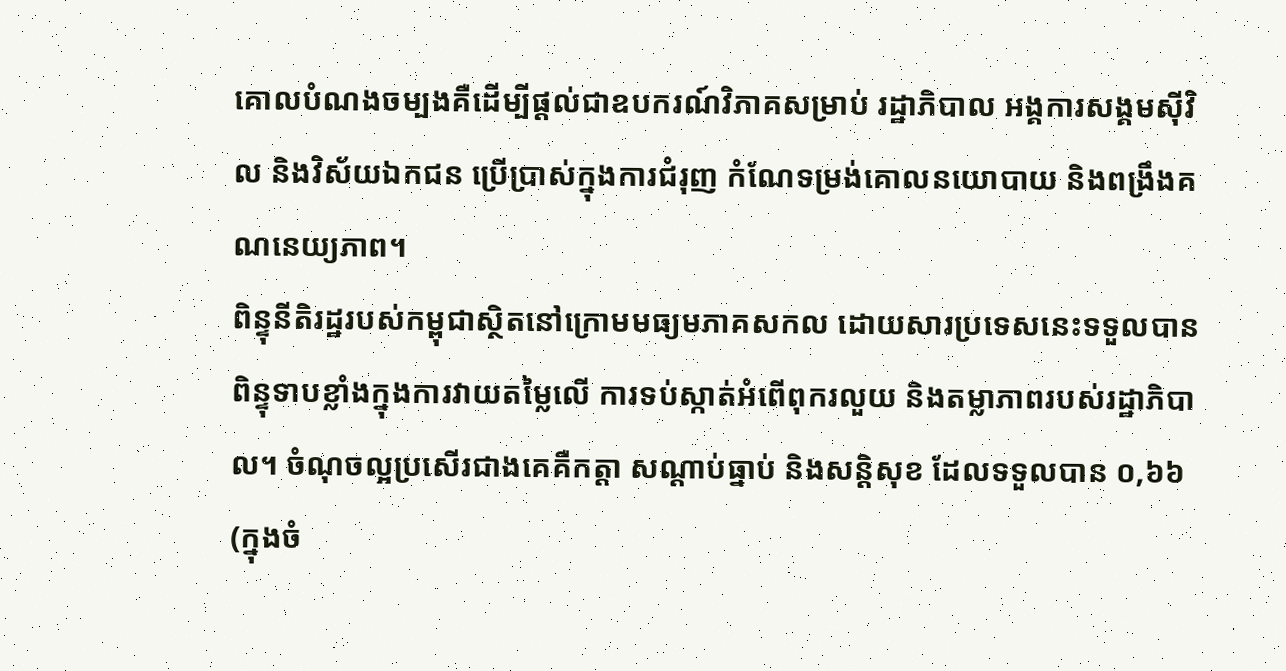គោលបំណងចម្បងគឺដើម្បីផ្តល់ជាឧបករណ៍វិភាគសម្រាប់ រដ្ឋាភិបាល អង្គការសង្គមស៊ីវិល និងវិស័យឯកជន ប្រើប្រាស់ក្នុងការជំរុញ កំណែទម្រង់គោលនយោបាយ និងពង្រឹងគណនេយ្យភាព។
ពិន្ទុនីតិរដ្ឋរបស់កម្ពុជាស្ថិតនៅក្រោមមធ្យមភាគសកល ដោយសារប្រទេសនេះទទួលបានពិន្ទុទាបខ្លាំងក្នុងការវាយតម្លៃលើ ការទប់ស្កាត់អំពើពុករលួយ និងតម្លាភាពរបស់រដ្ឋាភិបាល។ ចំណុចល្អប្រសើរជាងគេគឺកត្តា សណ្ដាប់ធ្នាប់ និងសន្តិសុខ ដែលទទួលបាន ០,៦៦ (ក្នុងចំ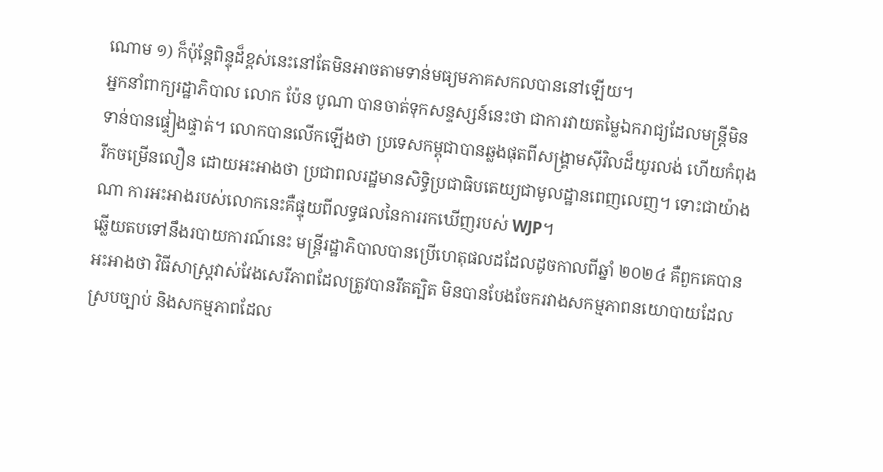ណោម ១) ក៏ប៉ុន្តែពិន្ទុដ៏ខ្ពស់នេះនៅតែមិនអាចតាមទាន់មធ្យមភាគសកលបាននៅឡើយ។
អ្នកនាំពាក្យរដ្ឋាភិបាល លោក ប៉ែន បូណា បានចាត់ទុកសន្ទស្សន៍នេះថា ជាការវាយតម្លៃឯករាជ្យដែលមន្ត្រីមិនទាន់បានផ្ទៀងផ្ទាត់។ លោកបានលើកឡើងថា ប្រទេសកម្ពុជាបានឆ្លងផុតពីសង្គ្រាមស៊ីវិលដ៏យូរលង់ ហើយកំពុងរីកចម្រើនលឿន ដោយអះអាងថា ប្រជាពលរដ្ឋមានសិទ្ធិប្រជាធិបតេយ្យជាមូលដ្ឋានពេញលេញ។ ទោះជាយ៉ាងណា ការអះអាងរបស់លោកនេះគឺផ្ទុយពីលទ្ធផលនៃការរកឃើញរបស់ WJP។
ឆ្លើយតបទៅនឹងរបាយការណ៍នេះ មន្ត្រីរដ្ឋាភិបាលបានប្រើហេតុផលដដែលដូចកាលពីឆ្នាំ ២០២៤ គឺពួកគេបានអះអាងថា វិធីសាស្ត្រវាស់វែងសេរីភាពដែលត្រូវបានរឹតត្បិត មិនបានបែងចែករវាងសកម្មភាពនយោបាយដែលស្របច្បាប់ និងសកម្មភាពដែល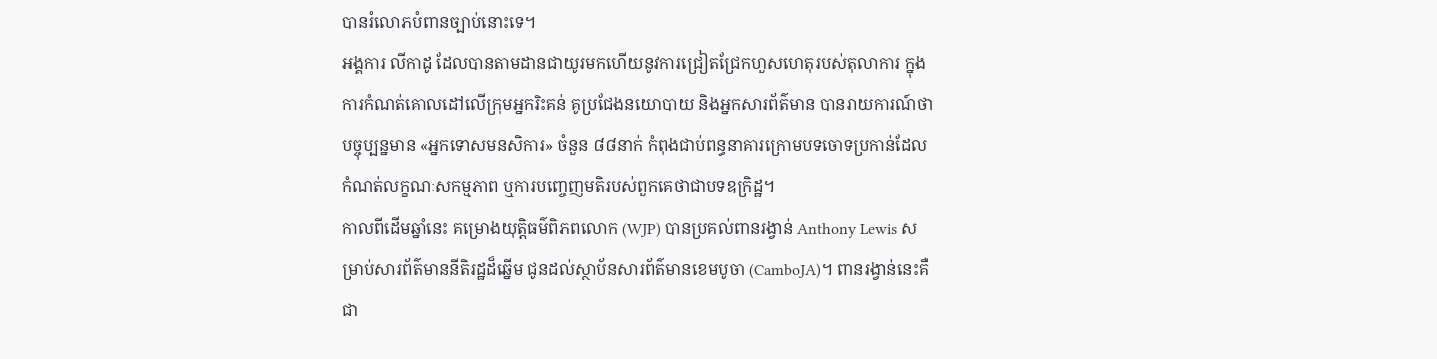បានរំលោភបំពានច្បាប់នោះទេ។
អង្គការ លីកាដូ ដែលបានតាមដានជាយូរមកហើយនូវការជ្រៀតជ្រែកហួសហេតុរបស់តុលាការ ក្នុងការកំណត់គោលដៅលើក្រុមអ្នករិះគន់ គូប្រជែងនយោបាយ និងអ្នកសារព័ត៌មាន បានរាយការណ៍ថា បច្ចុប្បន្នមាន «អ្នកទោសមនសិការ» ចំនួន ៨៨នាក់ កំពុងជាប់ពន្ធនាគារក្រោមបទចោទប្រកាន់ដែលកំណត់លក្ខណៈសកម្មភាព ឬការបញ្ចេញមតិរបស់ពួកគេថាជាបទឧក្រិដ្ឋ។
កាលពីដើមឆ្នាំនេះ គម្រោងយុត្តិធម៌ពិភពលោក (WJP) បានប្រគល់ពានរង្វាន់ Anthony Lewis សម្រាប់សារព័ត៌មាននីតិរដ្ឋដ៏ឆ្នើម ជូនដល់ស្ថាប័នសារព័ត៌មានខេមបូចា (CamboJA)។ ពានរង្វាន់នេះគឺជា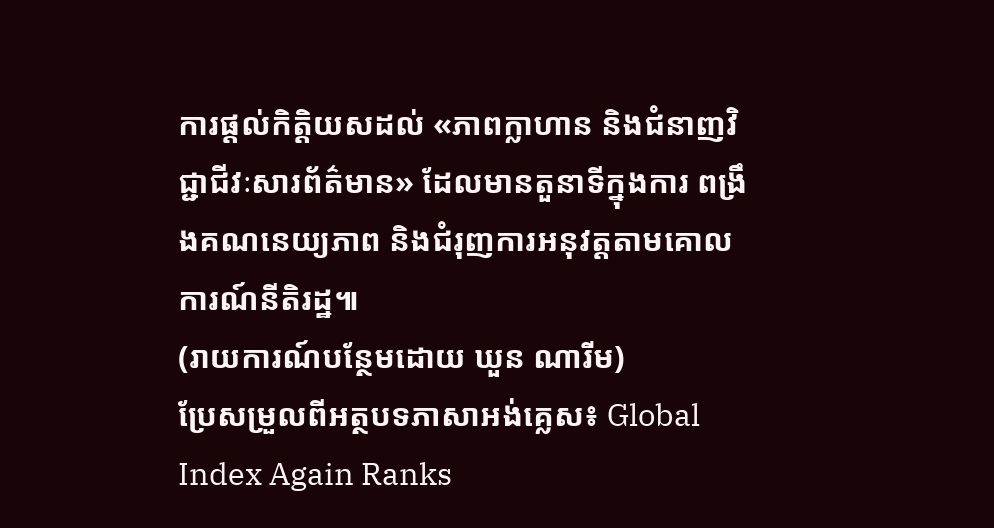ការផ្តល់កិត្តិយសដល់ «ភាពក្លាហាន និងជំនាញវិជ្ជាជីវៈសារព័ត៌មាន» ដែលមានតួនាទីក្នុងការ ពង្រឹងគណនេយ្យភាព និងជំរុញការអនុវត្តតាមគោលការណ៍នីតិរដ្ឋ៕
(រាយការណ៍បន្ថែមដោយ ឃួន ណារីម)
ប្រែសម្រួលពីអត្ថបទភាសាអង់គ្លេស៖ Global Index Again Ranks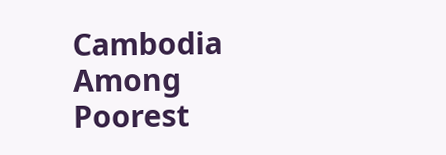Cambodia Among Poorest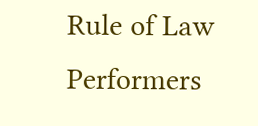Rule of Law Performers